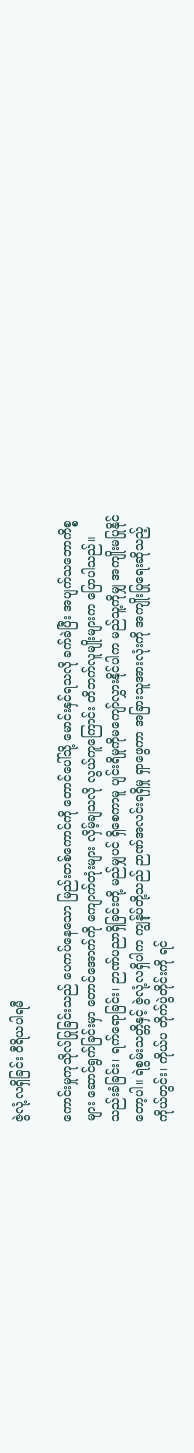ဇွဲလုံ့လရှိခြင်း ဝီရိယပါရမီ

ကောင်းမှုကုသိုလ်ပြုခြင်းသည် ပေကပ်နေသော မြည်းတစ်ကောင်ကို တောင်ပေါ်သို့ မောင်းနှင်ရသလို ခက်ခဲပြီး အပျက်သဘောကိစ္စများ ဆောင်ရွက်ခြင်းမှာ တောင်အောက်ကို ကျောက်တုံးများ လှိမ့်ချသလို လွယ်ကူကြောင်း တိဘက်လူမျိုးများက ပြောပါသည်။ သည်းခံခြင်း၊ ရက်ရောခြင်း၊ ဉာဏ်ပညာရှိခြင်းတို့ မည်မျှပင် ရှိစေကာမူ ပျင်းရိမှုကိုမကျော်လွှားနိုင်ပါက မည်သူ့ကိုမျှ အကျိုးမပြုနိုင်တော့ပါ။ ရဲစွမ်းသတ္တိနှင့် ဇွဲလုံ့လရှိပါက ကျွန်ုပ်တို့သည် ဉာဏ်အလင်းရရှိမှု ရှာဖွေကာ အခြားသူအားလုံးကို အကျိုးပြုရေးဆိုသည့် ကိုယ်တွင်း၊ ကိုယ်ပ တိုက်ပွဲတိုင်းကို ရင်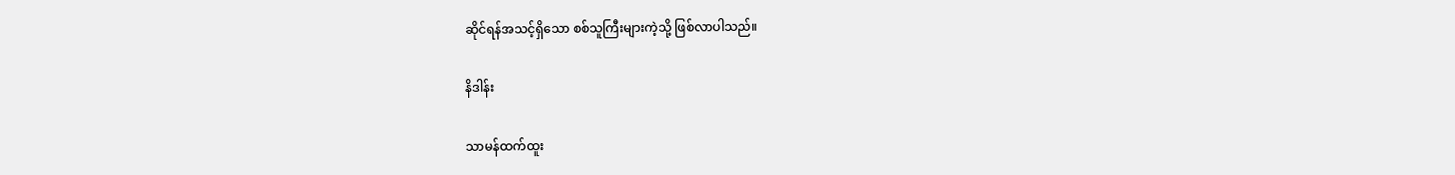ဆိုင်ရန်အသင့်ရှိသော စစ်သူကြီးများကဲ့သို့ ဖြစ်လာပါသည်။

နိဒါန်း

သာမန်ထက်ထူး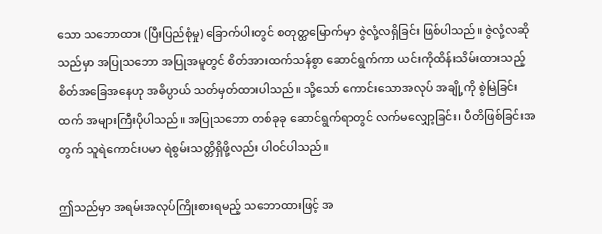သော သဘောထား (ပြီးပြည်စုံမှု) ခြောက်ပါးတွင် စတုတ္ထမြောက်မှာ ဇွဲလုံ့လရှိခြင်း ဖြစ်ပါသည်။ ဇွဲလုံ့လဆိုသည်မှာ အပြုသဘော အပြုအမူတွင် စိတ်အားထက်သန်စွာ ဆောင်ရွက်ကာ ယင်းကိုထိန်းသိမ်းထားသည့် စိတ်အခြေအနေဟု အဓိပ္ပာယ် သတ်မှတ်ထားပါသည်။ သို့သော် ကောင်းသောအလုပ် အချို့ကို စွဲမြဲခြင်းထက် အများကြီးပိုပါသည်။ အပြုသဘော တစ်ခုခု ဆောင်ရွက်ရာတွင် လက်မလျှော့ခြင်း၊ ပီတိဖြစ်ခြင်းအတွက် သူရဲကောင်းပမာ ရဲစွမ်းသတ္တိရှိဖို့လည်း ပါဝင်ပါသည်။

ဤသည်မှာ အရမ်းအလုပ်ကြိုးစားရမည့် သဘောထားဖြင့် အ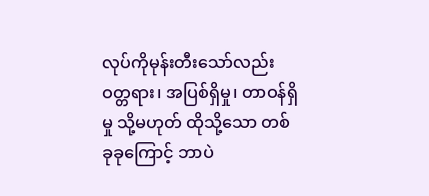လုပ်ကိုမုန်းတီးသော်လည်း ဝတ္တရား၊ အပြစ်ရှိမှု၊ တာဝန်ရှိမှု သို့မဟုတ် ထိုသို့သော တစ်ခုခုကြောင့် ဘာပဲ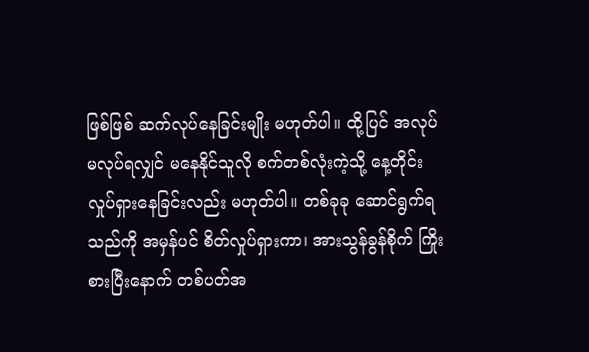ဖြစ်ဖြစ် ဆက်လုပ်နေခြင်းမျိုး မဟုတ်ပါ။ ထို့ပြင် အလုပ် မလုပ်ရလျှင် မနေနိုင်သူလို စက်တစ်လုံးကဲ့သို့ နေ့တိုင်းလှုပ်ရှားနေခြင်းလည်း မဟုတ်ပါ။ တစ်ခုခု ဆောင်ရွက်ရသည်ကို အမှန်ပင် စိတ်လှုပ်ရှားကာ၊ အားသွန်ခွန်စိုက် ကြိုးစားပြီးနောက် တစ်ပတ်အ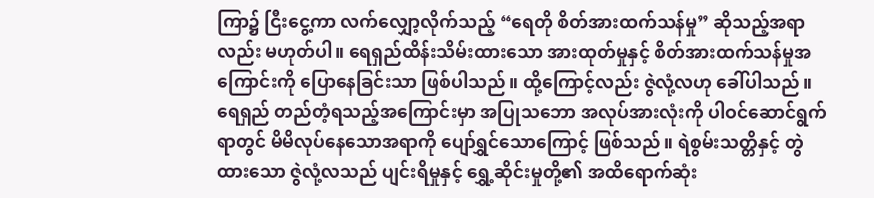ကြာ၌ ငြီးငွေ့ကာ လက်လျှော့လိုက်သည့် “ရေတို စိတ်အားထက်သန်မှု” ဆိုသည့်အရာလည်း မဟုတ်ပါ။ ရေရှည်ထိန်းသိမ်းထားသော အားထုတ်မှုနှင့် စိတ်အားထက်သန်မှုအကြောင်းကို ပြောနေခြင်းသာ ဖြစ်ပါသည်။ ထို့ကြောင့်လည်း ဇွဲလုံ့လဟု ခေါ်ပါသည်။ ရေရှည် တည်တံ့ရသည့်အကြောင်းမှာ အပြုသဘော အလုပ်အားလုံးကို ပါဝင်ဆောင်ရွက်ရာတွင် မိမိလုပ်နေသောအရာကို ပျော်ရွှင်သောကြောင့် ဖြစ်သည်။ ရဲစွမ်းသတ္တိနှင့် တွဲထားသော ဇွဲလုံ့လသည် ပျင်းရိမှုနှင့် ရွှေ့ဆိုင်းမှုတို့၏ အထိရောက်ဆုံး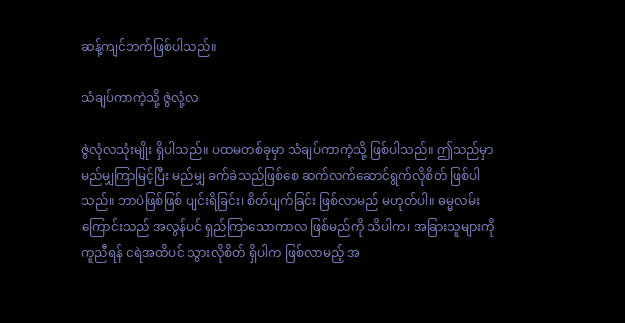ဆန့်ကျင်ဘက်ဖြစ်ပါသည်။

သံချပ်ကာကဲ့သို့ ဇွဲလုံ့လ

ဇွဲလုံလသုံးမျိုး ရှိပါသည်။ ပထမတစ်ခုမှာ သံချပ်ကာကဲ့သို့ ဖြစ်ပါသည်။ ဤသည်မှာ မည်မျှကြာမြင့်ပြီး မည်မျှ ခက်ခဲသည်ဖြစ်စေ ဆက်လက်ဆောင်ရွက်လိုစိတ် ဖြစ်ပါသည်။ ဘာပဲဖြစ်ဖြစ် ပျင်းရိခြင်း၊ စိတ်ပျက်ခြင်း ဖြစ်လာမည် မဟုတ်ပါ။ ဓမ္မလမ်းကြောင်းသည် အလွန်ပင် ရှည်ကြာသောကာလ ဖြစ်မည်ကို သိပါက၊ အခြားသူများကို ကူညီရန် ငရဲအထိပင် သွားလိုစိတ် ရှိပါက ဖြစ်လာမည့် အ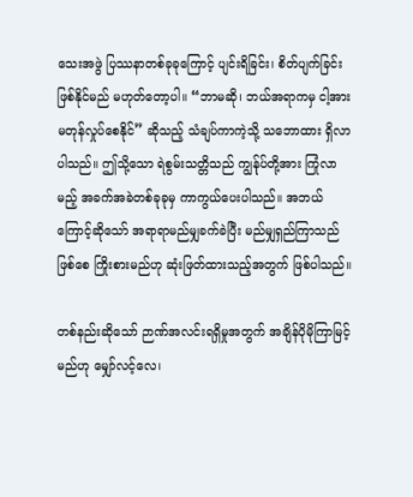သေးအဖွဲ ပြဿနာတစ်ခုခုကြောင့် ပျင်းရိခြင်း၊ စိတ်ပျက်ခြင်း ဖြစ်နိုင်မည် မဟုတ်တော့ပါ။ “ဘာမဆို၊ ဘယ်အရာကမှ ငါ့အား မတုန်လှုပ်စေနိုင်” ဆိုသည့် သံချပ်ကာကဲ့သို့ သဘောထား ရှိလာပါသည်။ ဤသို့သော ရဲစွမ်းသတ္တိသည် ကျွန်ုပ်တို့အား ကြုံလာမည့် အခက်အခဲတစ်ခုခုမှ ကာကွယ်ပေးပါသည်။ အဘယ်ကြောင့်ဆိုသော် အရာရာမည်မျှခက်ခဲပြီး မည်မျှရှည်ကြာသည်ဖြစ်စေ ကြိုးစားမည်ဟု ဆုံးဖြတ်ထားသည့်အတွက် ဖြစ်ပါသည်။

တစ်နည်းဆိုသော် ဉာဏ်အလင်းရရှိမှုအတွက် အချိန်ပိုမိုကြာမြင့်မည်ဟု မျှော်လင့်လေ၊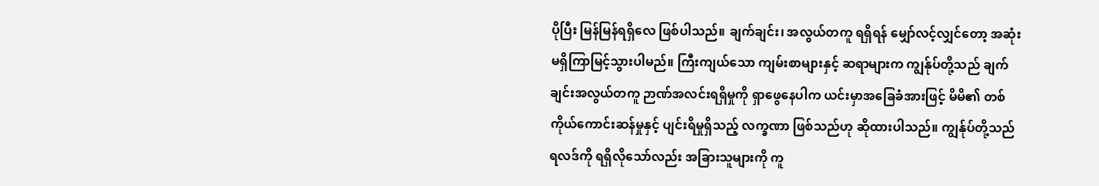ပိုပြီး မြန်မြန်ရရှိလေ ဖြစ်ပါသည်။ ချက်ချင်း၊ အလွယ်တကူ ရရှိရန် မျှော်လင့်လျှင်တော့ အဆုံးမရှိကြာမြင့်သွားပါမည်။ ကြီးကျယ်သော ကျမ်းစာများနှင့် ဆရာများက ကျွန်ုပ်တို့သည် ချက်ချင်းအလွယ်တကူ ဉာဏ်အလင်းရရှိမှုကို ရှာဖွေနေပါက ယင်းမှာအခြေခံအားဖြင့် မိမိ၏ တစ်ကိုယ်ကောင်းဆန်မှုနှင့် ပျင်းရိမှုရှိသည့် လက္ခဏာ ဖြစ်သည်ဟု ဆိုထားပါသည်။ ကျွန်ုပ်တို့သည် ရလဒ်ကို ရရှိလိုသော်လည်း အခြားသူများကို ကူ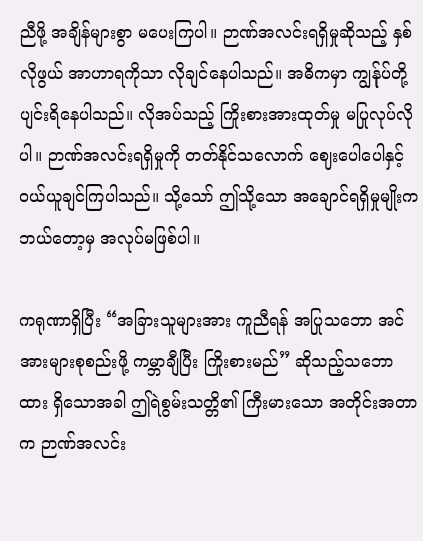ညီဖို့ အချိန်များစွာ မပေးကြပါ။ ဉာဏ်အလင်းရရှိမှုဆိုသည့် နှစ်လိုဖွယ် အာဟာရကိုသာ လိုချင်နေပါသည်။ အဓိကမှာ ကျွန်ုပ်တို့ပျင်းရိနေပါသည်။ လိုအပ်သည့် ကြိုးစားအားထုတ်မှု မပြုလုပ်လိုပါ။ ဉာဏ်အလင်းရရှိမှုကို တတ်နိုင်သလောက် ဈေးပေါပေါနှင့် ဝယ်ယူချင်ကြပါသည်။ သို့သော် ဤသို့သော အချောင်ရရှိမှုမျိုးက ဘယ်တော့မှ အလုပ်မဖြစ်ပါ။

ကရုဏာရှိပြီး “အခြားသူများအား ကူညီရန် အပြုသဘော အင်အားများစုစည်းဖို့ ကမ္ဘာချီပြီး ကြိုးစားမည်” ဆိုသည့်သဘောထား ရှိသောအခါ ဤရဲစွမ်းသတ္တိ၏ ကြီးမားသော အတိုင်းအတာက ဉာဏ်အလင်း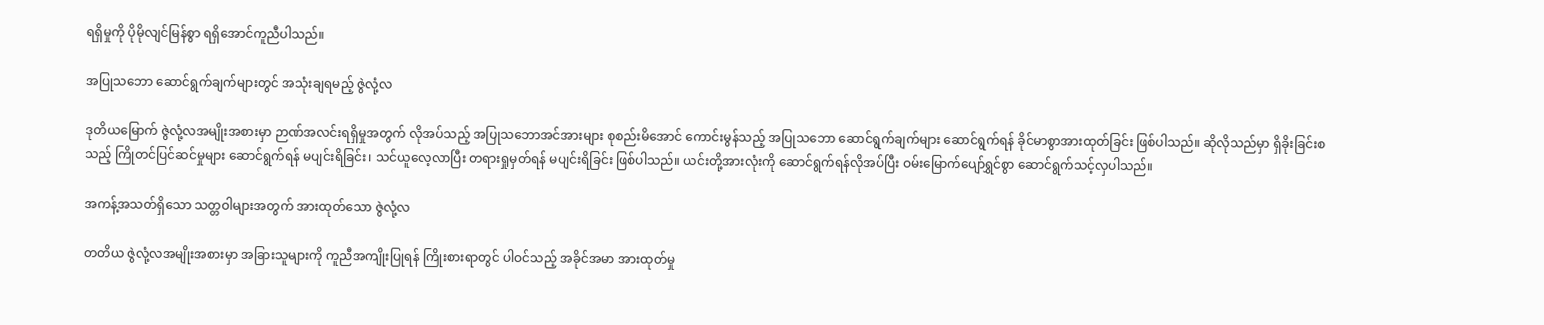ရရှိမှုကို ပိုမိုလျင်မြန်စွာ ရရှိအောင်ကူညီပါသည်။

အပြုသဘော ဆောင်ရွက်ချက်များတွင် အသုံးချရမည့် ဇွဲလုံ့လ

ဒုတိယမြောက် ဇွဲလုံ့လအမျိုးအစားမှာ ဉာဏ်အလင်းရရှိမှုအတွက် လိုအပ်သည့် အပြုသဘောအင်အားများ စုစည်းမိအောင် ကောင်းမွန်သည့် အပြုသဘော ဆောင်ရွက်ချက်များ ဆောင်ရွက်ရန် ခိုင်မာစွာအားထုတ်ခြင်း ဖြစ်ပါသည်။ ဆိုလိုသည်မှာ ရှိခိုးခြင်းစသည့် ကြိုတင်ပြင်ဆင်မှုများ ဆောင်ရွက်ရန် မပျင်းရိခြင်း၊ သင်ယူလေ့လာပြီး တရားရှုမှတ်ရန် မပျင်းရိခြင်း ဖြစ်ပါသည်။ ယင်းတို့အားလုံးကို ဆောင်ရွက်ရန်လိုအပ်ပြီး ဝမ်းမြောက်ပျော်ရွှင်စွာ ဆောင်ရွက်သင့်လှပါသည်။

အကန့်အသတ်ရှိသော သတ္တဝါများအတွက် အားထုတ်သော ဇွဲလုံ့လ

တတိယ ဇွဲလုံ့လအမျိုးအစားမှာ အခြားသူများကို ကူညီအကျိုးပြုရန် ကြိုးစားရာတွင် ပါဝင်သည့် အခိုင်အမာ အားထုတ်မှု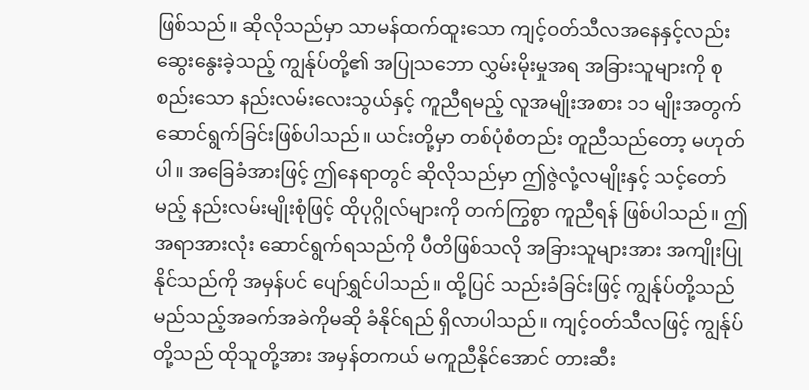ဖြစ်သည်။ ဆိုလိုသည်မှာ သာမန်ထက်ထူးသော ကျင့်ဝတ်သီလအနေနှင့်လည်း ဆွေးနွေးခဲ့သည့် ကျွန်ုပ်တို့၏ အပြုသဘော လွှမ်းမိုးမှုအရ အခြားသူများကို စုစည်းသော နည်းလမ်းလေးသွယ်နှင့် ကူညီရမည့် လူအမျိုးအစား ၁၁ မျိုးအတွက် ဆောင်ရွက်ခြင်းဖြစ်ပါသည်။ ယင်းတို့မှာ တစ်ပုံစံတည်း တူညီသည်တော့ မဟုတ်ပါ။ အခြေခံအားဖြင့် ဤနေရာတွင် ဆိုလိုသည်မှာ ဤဇွဲလုံ့လမျိုးနှင့် သင့်တော်မည့် နည်းလမ်းမျိုးစုံဖြင့် ထိုပုဂ္ဂိုလ်များကို တက်ကြွစွာ ကူညီရန် ဖြစ်ပါသည်။ ဤအရာအားလုံး ဆောင်ရွက်ရသည်ကို ပီတိဖြစ်သလို အခြားသူများအား အကျိုးပြုနိုင်သည်ကို အမှန်ပင် ပျော်ရွှင်ပါသည်။ ထို့ပြင် သည်းခံခြင်းဖြင့် ကျွန်ုပ်တို့သည် မည်သည့်အခက်အခဲကိုမဆို ခံနိုင်ရည် ရှိလာပါသည်။ ကျင့်ဝတ်သီလဖြင့် ကျွန်ုပ်တို့သည် ထိုသူတို့အား အမှန်တကယ် မကူညီနိုင်အောင် တားဆီး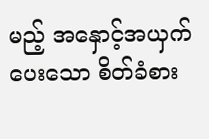မည့် အနှောင့်အယှက် ပေးသော စိတ်ခံစား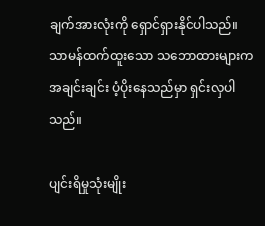ချက်အားလုံးကို ရှောင်ရှားနိုင်ပါသည်။ သာမန်ထက်ထူးသော သဘောထားများက အချင်းချင်း ပံ့ပိုးနေသည်မှာ ရှင်းလှပါသည်။

ပျင်းရိမှုသုံးမျိုး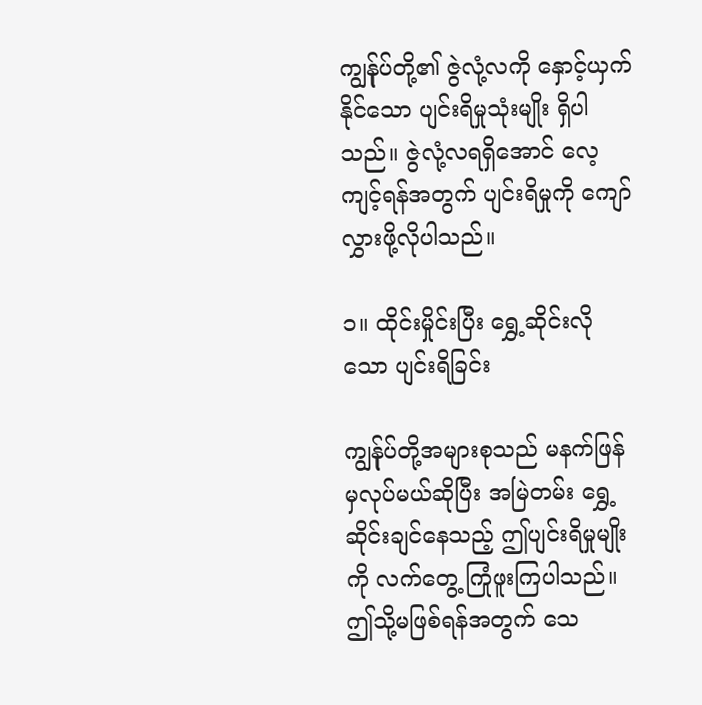ကျွန်ုပ်တို့၏ ဇွဲလုံ့လကို နှောင့်ယှက်နိုင်သော ပျင်းရိမှုသုံးမျိုး ရှိပါသည်။ ဇွဲလုံ့လရရှိအောင် လေ့ကျင့်ရန်အတွက် ပျင်းရိမှုကို ကျော်လွှားဖို့လိုပါသည်။

၁။ ထိုင်းမှိုင်းပြီး ရွှေ့ဆိုင်းလိုသော ပျင်းရိခြင်း

ကျွန်ုပ်တို့အများစုသည် မနက်ဖြန်မှလုပ်မယ်ဆိုပြီး အမြဲတမ်း ရွှေ့ဆိုင်းချင်နေသည့် ဤပျင်းရိမှုမျိုးကို လက်တွေ့ ကြုံဖူးကြပါသည်။ ဤသို့မဖြစ်ရန်အတွက် သေ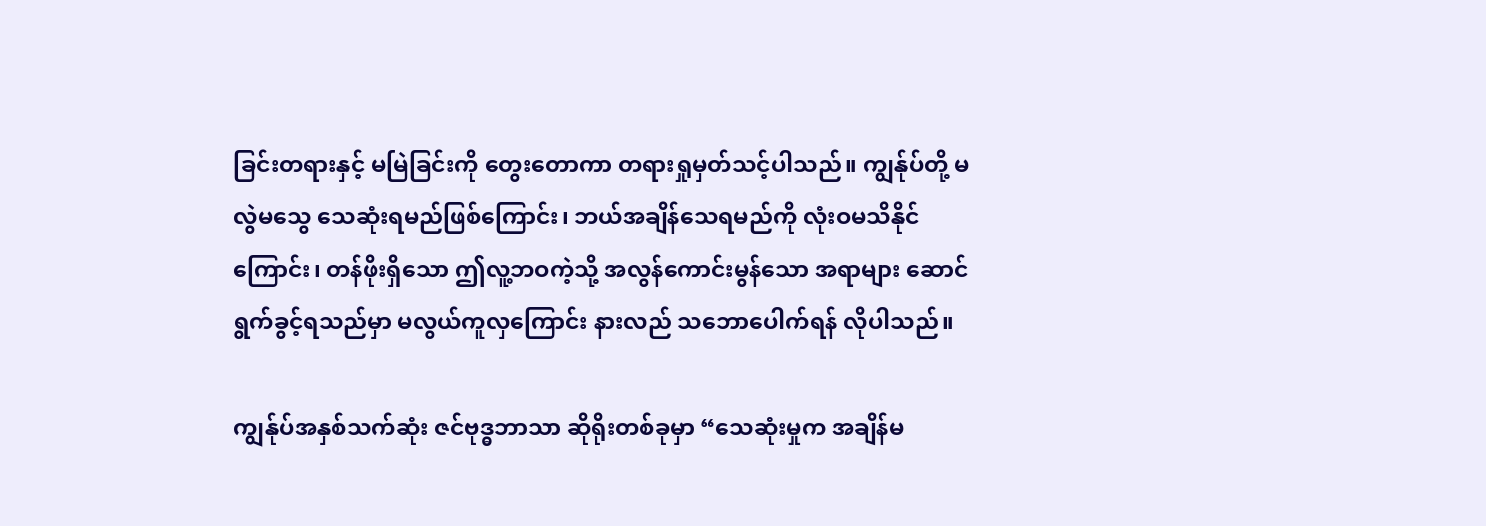ခြင်းတရားနှင့် မမြဲခြင်းကို တွေးတောကာ တရားရှုမှတ်သင့်ပါသည်။ ကျွန်ုပ်တို့ မလွဲမသွေ သေဆုံးရမည်ဖြစ်ကြောင်း၊ ဘယ်အချိန်သေရမည်ကို လုံးဝမသိနိုင်ကြောင်း၊ တန်ဖိုးရှိသော ဤလူ့ဘဝကဲ့သို့ အလွန်ကောင်းမွန်သော အရာများ ဆောင်ရွက်ခွင့်ရသည်မှာ မလွယ်ကူလှကြောင်း နားလည် သဘောပေါက်ရန် လိုပါသည်။

ကျွန်ုပ်အနှစ်သက်ဆုံး ဇင်ဗုဒ္ဓဘာသာ ဆိုရိုးတစ်ခုမှာ “သေဆုံးမှုက အချိန်မ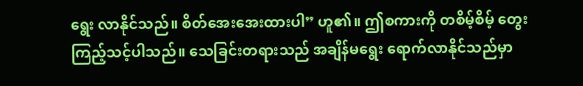ရွေး လာနိုင်သည်။ စိတ်အေးအေးထားပါ” ဟူ၏။ ဤစကားကို တစိမ့်စိမ့် တွေးကြည့်သင့်ပါသည်။ သေခြင်းတရားသည် အချိန်မရွေး ရောက်လာနိုင်သည်မှာ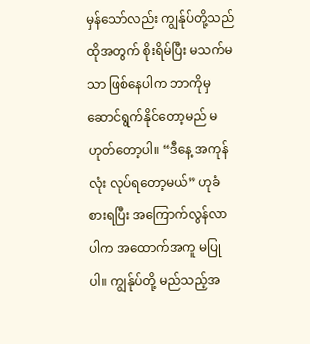မှန်သော်လည်း ကျွန်ုပ်တို့သည် ထိုအတွက် စိုးရိမ်ပြီး မသက်မသာ ဖြစ်နေပါက ဘာကိုမှ ဆောင်ရွက်နိုင်တော့မည် မဟုတ်တော့ပါ။ “ဒီနေ့ အကုန်လုံး လုပ်ရတော့မယ်” ဟုခံစားရပြီး အကြောက်လွန်လာပါက အထောက်အကူ မပြုပါ။ ကျွန်ုပ်တို့ မည်သည့်အ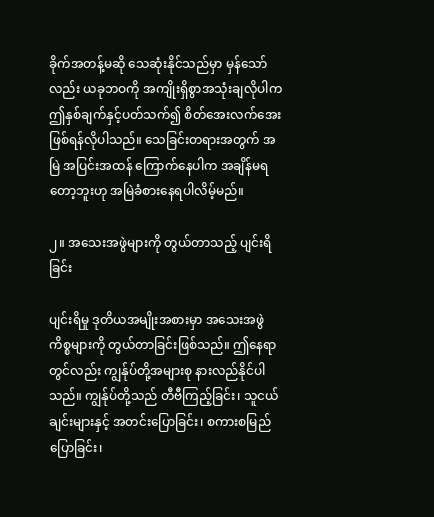ခိုက်အတန့်မဆို သေဆုံးနိုင်သည်မှာ မှန်သော်လည်း ယခုဘဝကို အကျိုးရှိစွာအသုံးချလိုပါက ဤနှစ်ချက်နှင့်ပတ်သက်၍ စိတ်အေးလက်အေး ဖြစ်ရန်လိုပါသည်။ သေခြင်းတရားအတွက် အမြဲ အပြင်းအထန် ကြောက်နေပါက အချိန်မရတော့ဘူးဟု အမြဲခံစားနေရပါလိမ့်မည်။

၂။ အသေးအဖွဲများကို တွယ်တာသည့် ပျင်းရိခြင်း

ပျင်းရိမှု ဒုတိယအမျိုးအစားမှာ အသေးအဖွဲကိစ္စများကို တွယ်တာခြင်းဖြစ်သည်။ ဤနေရာတွင်လည်း ကျွန်ုပ်တို့အများစု နားလည်နိုင်ပါသည်။ ကျွန်ုပ်တို့သည် တီဗီကြည့်ခြင်း၊ သူငယ်ချင်းများနှင့် အတင်းပြောခြင်း၊ စကားစမြည်ပြောခြင်း၊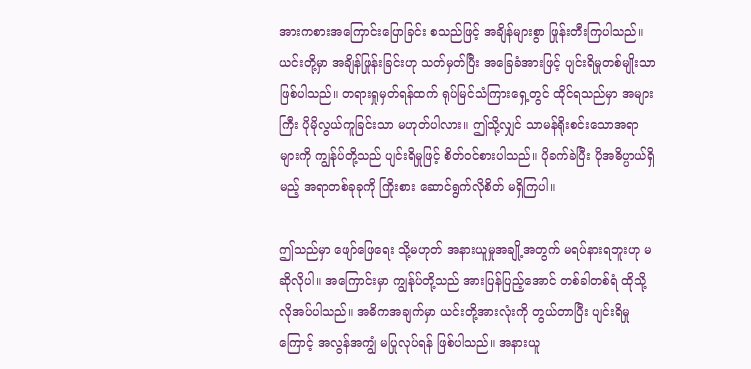အားကစားအကြောင်းပြောခြင်း စသည်ဖြင့် အချိန်များစွာ ဖြုန်းတီးကြပါသည်။ ယင်းတို့မှာ အချိန်ဖြုန်းခြင်းဟု သတ်မှတ်ပြီး အခြေခံအားဖြင့် ပျင်းရိမှုတစ်မျိုးသာ ဖြစ်ပါသည်။ တရားရှုမှတ်ရန်ထက် ရုပ်မြင်သံကြားရှေ့တွင် ထိုင်ရသည်မှာ အများကြီး ပိုမိုလွယ်ကူခြင်းသာ မဟုတ်ပါလား။ ဤသို့လျှင် သာမန်ရိုးစင်းသောအရာများကို ကျွန်ုပ်တို့သည် ပျင်းရိမှုဖြင့် စိတ်ဝင်စားပါသည်။ ပိုခက်ခဲပြီး ပိုအဓိပ္ပာယ်ရှိမည့် အရာတစ်ခုခုကို ကြိုးစား ဆောင်ရွက်လိုစိတ် မရှိကြပါ။

ဤသည်မှာ ဖျော်ဖြေရေး သို့မဟုတ် အနားယူမှုအချို့အတွက် မရပ်နားရဘူးဟု မဆိုလိုပါ။ အကြောင်းမှာ ကျွန်ုပ်တို့သည် အားပြန်ပြည့်အောင် တစ်ခါတစ်ရံ ထိုသို့လိုအပ်ပါသည်။ အဓိကအချက်မှာ ယင်းတို့အားလုံးကို တွယ်တာပြီး ပျင်းရိမှုကြောင့် အလွန်အကျွံ မပြုလုပ်ရန် ဖြစ်ပါသည်။ အနားယူ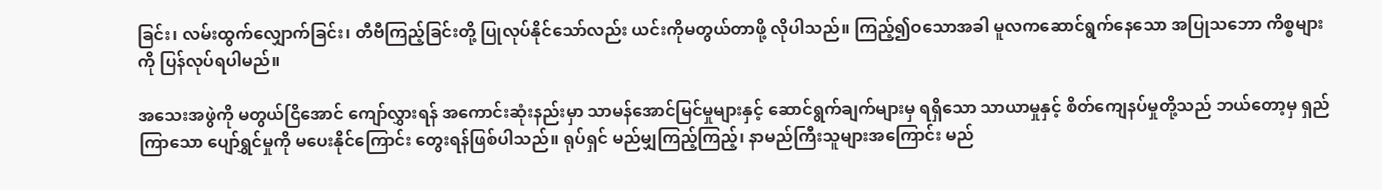ခြင်း၊ လမ်းထွက်လျှောက်ခြင်း၊ တီဗီကြည့်ခြင်းတို့ ပြုလုပ်နိုင်သော်လည်း ယင်းကိုမတွယ်တာဖို့ လိုပါသည်။ ကြည့်၍ဝသောအခါ မူလကဆောင်ရွက်နေသော အပြုသဘော ကိစ္စများကို ပြန်လုပ်ရပါမည်။

အသေးအဖွဲကို မတွယ်ငြိအောင် ကျော်လွှားရန် အကောင်းဆုံးနည်းမှာ သာမန်အောင်မြင်မှုများနှင့် ဆောင်ရွက်ချက်များမှ ရရှိသော သာယာမှုနှင့် စိတ်ကျေနပ်မှုတို့သည် ဘယ်တော့မှ ရှည်ကြာသော ပျော်ရွှင်မှုကို မပေးနိုင်ကြောင်း တွေးရန်ဖြစ်ပါသည်။ ရုပ်ရှင် မည်မျှကြည့်ကြည့်၊ နာမည်ကြီးသူများအကြောင်း မည်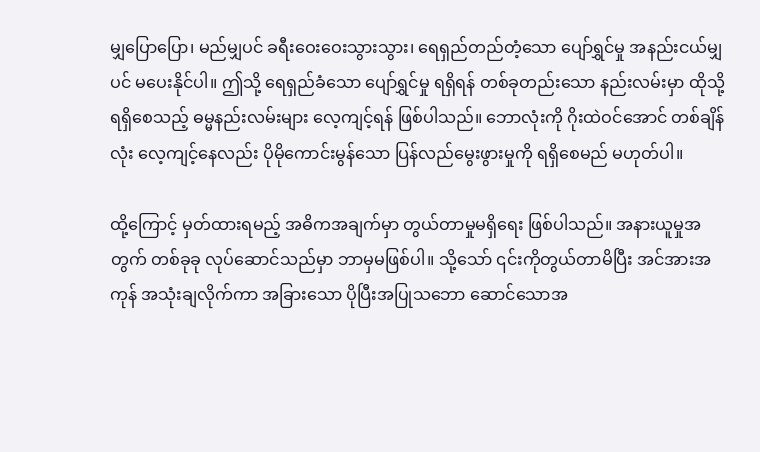မျှပြောပြော၊ မည်မျှပင် ခရီးဝေးဝေးသွားသွား၊ ရေရှည်တည်တံ့သော ပျော်ရွှင်မှု အနည်းငယ်မျှပင် မပေးနိုင်ပါ။ ဤသို့ ရေရှည်ခံသော ပျော်ရွှင်မှု ရရှိရန် တစ်ခုတည်းသော နည်းလမ်းမှာ ထိုသို့ရရှိစေသည့် ဓမ္မနည်းလမ်းများ လေ့ကျင့်ရန် ဖြစ်ပါသည်။ ဘောလုံးကို ဂိုးထဲဝင်အောင် တစ်ချိန်လုံး လေ့ကျင့်နေလည်း ပိုမိုကောင်းမွန်သော ပြန်လည်မွေးဖွားမှုကို ရရှိစေမည် မဟုတ်ပါ။

ထို့ကြောင့် မှတ်ထားရမည့် အဓိကအချက်မှာ တွယ်တာမှုမရှိရေး ဖြစ်ပါသည်။ အနားယူမှုအတွက် တစ်ခုခု လုပ်ဆောင်သည်မှာ ဘာမှမဖြစ်ပါ။ သို့သော် ၎င်းကိုတွယ်တာမိပြီး အင်အားအကုန် အသုံးချလိုက်ကာ အခြားသော ပိုပြီးအပြုသဘော ဆောင်သောအ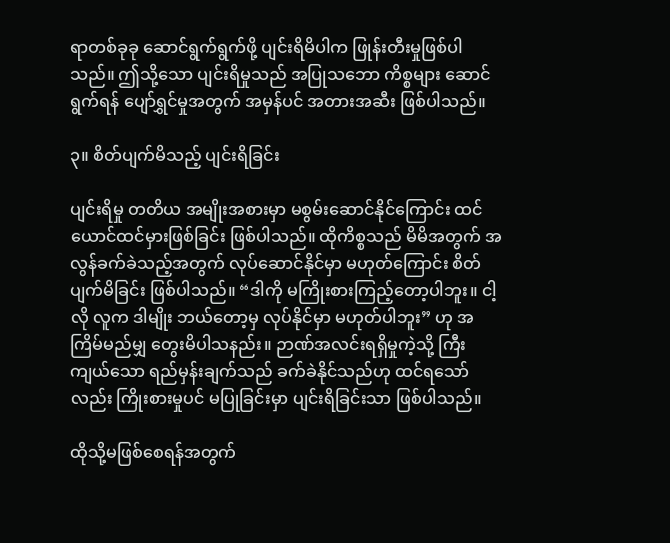ရာတစ်ခုခု ဆောင်ရွက်ရွက်ဖို့ ပျင်းရိမိပါက ဖြုန်းတီးမှုဖြစ်ပါသည်။ ဤသို့သော ပျင်းရိမှုသည် အပြုသဘော ကိစ္စများ ဆောင်ရွက်ရန် ပျော်ရွှင်မှုအတွက် အမှန်ပင် အတားအဆီး ဖြစ်ပါသည်။

၃။ စိတ်ပျက်မိသည့် ပျင်းရိခြင်း

ပျင်းရိမှု တတိယ အမျိုးအစားမှာ မစွမ်းဆောင်နိုင်ကြောင်း ထင်ယောင်ထင်မှားဖြစ်ခြင်း ဖြစ်ပါသည်။ ထိုကိစ္စသည် မိမိအတွက် အလွန်ခက်ခဲသည့်အတွက် လုပ်ဆောင်နိုင်မှာ မဟုတ်ကြောင်း စိတ်ပျက်မိခြင်း ဖြစ်ပါသည်။ “ဒါကို မကြိုးစားကြည့်တော့ပါဘူး။ ငါ့လို လူက ဒါမျိုး ဘယ်တော့မှ လုပ်နိုင်မှာ မဟုတ်ပါဘူး” ဟု အကြိမ်မည်မျှ တွေးမိပါသနည်း။ ဉာဏ်အလင်းရရှိမှုကဲ့သို့ ကြီးကျယ်သော ရည်မှန်းချက်သည် ခက်ခဲနိုင်သည်ဟု ထင်ရသော်လည်း ကြိုးစားမှုပင် မပြုခြင်းမှာ ပျင်းရိခြင်းသာ ဖြစ်ပါသည်။

ထိုသို့မဖြစ်စေရန်အတွက်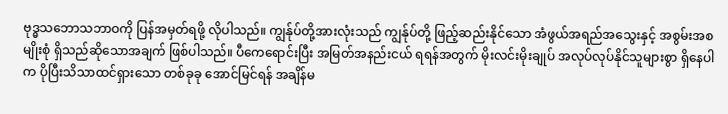ဗုဒ္ဓသဘောသဘာဝကို ပြန်အမှတ်ရဖို့ လိုပါသည်။ ကျွန်ုပ်တို့အားလုံးသည် ကျွန်ုပ်တို့ ဖြည့်ဆည်းနိုင်သော အံဖွယ်အရည်အသွေးနှင့် အစွမ်းအစမျိုးစုံ ရှိသည်ဆိုသောအချက် ဖြစ်ပါသည်။ ပီကေရောင်းပြီး အမြတ်အနည်းငယ် ရရန်အတွက် မိုးလင်းမိုးချုပ် အလုပ်လုပ်နိုင်သူများစွာ ရှိနေပါက ပိုပြီးသိသာထင်ရှားသော တစ်ခုခု အောင်မြင်ရန် အချိန်မ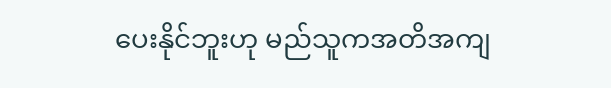ပေးနိုင်ဘူးဟု မည်သူကအတိအကျ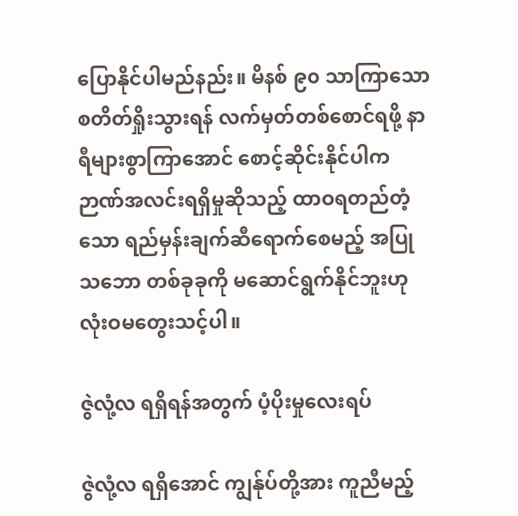ပြောနိုင်ပါမည်နည်း။ မိနစ် ၉၀ သာကြာသော စတိတ်ရှိုးသွားရန် လက်မှတ်တစ်စောင်ရဖို့ နာရီများစွာကြာအောင် စောင့်ဆိုင်းနိုင်ပါက ဉာဏ်အလင်းရရှိမှုဆိုသည့် ထာဝရတည်တံ့သော ရည်မှန်းချက်ဆီရောက်စေမည့် အပြုသဘော တစ်ခုခုကို မဆောင်ရွက်နိုင်ဘူးဟု လုံးဝမတွေးသင့်ပါ။

ဇွဲလုံ့လ ရရှိရန်အတွက် ပံ့ပိုးမှုလေးရပ်

ဇွဲလုံ့လ ရရှိအောင် ကျွန်ုပ်တို့အား ကူညီမည့်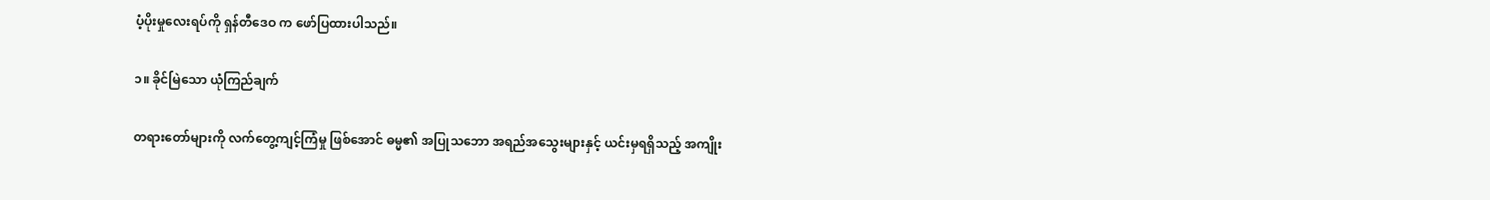ပံ့ပိုးမှုလေးရပ်ကို ရှန်တီဒေဝ က ဖော်ပြထားပါသည်။

၁။ ခိုင်မြဲသော ယုံကြည်ချက်

တရားတော်များကို လက်တွေ့ကျင့်ကြံမှု ဖြစ်အောင် ဓမ္မ၏ အပြုသဘော အရည်အသွေးများနှင့် ယင်းမှရရှိသည့် အကျိုး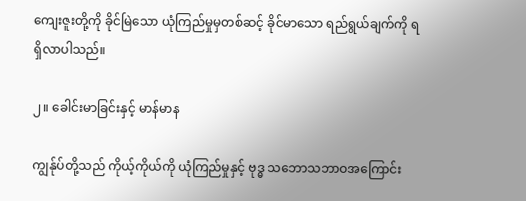ကျေးဇူးတို့ကို ခိုင်မြဲသော ယုံကြည်မှုမှတစ်ဆင့် ခိုင်မာသော ရည်ရွယ်ချက်ကို ရရှိလာပါသည်။

၂။ ခေါင်းမာခြင်းနှင့် မာန်မာန

ကျွန်ုပ်တို့သည် ကိုယ့်ကိုယ်ကို ယုံကြည်မှုနှင့် ဗုဒ္ဓ သဘောသဘာဝအကြောင်း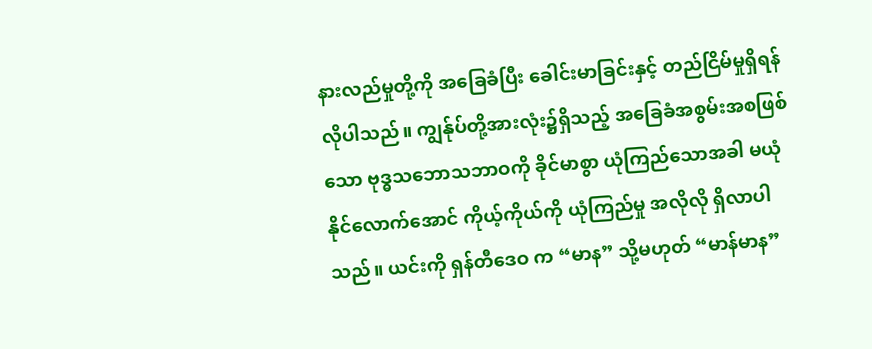နားလည်မှုတို့ကို အခြေခံပြီး ခေါင်းမာခြင်းနှင့် တည်ငြိမ်မှုရှိရန် လိုပါသည်။ ကျွန်ုပ်တို့အားလုံး၌ရှိသည့် အခြေခံအစွမ်းအစဖြစ်သော ဗုဒ္ဓသဘောသဘာဝကို ခိုင်မာစွာ ယုံကြည်သောအခါ မယုံနိုင်လောက်အောင် ကိုယ့်ကိုယ်ကို ယုံကြည်မှု အလိုလို ရှိလာပါသည်။ ယင်းကို ရှန်တီဒေဝ က “မာန” သို့မဟုတ် “မာန်မာန”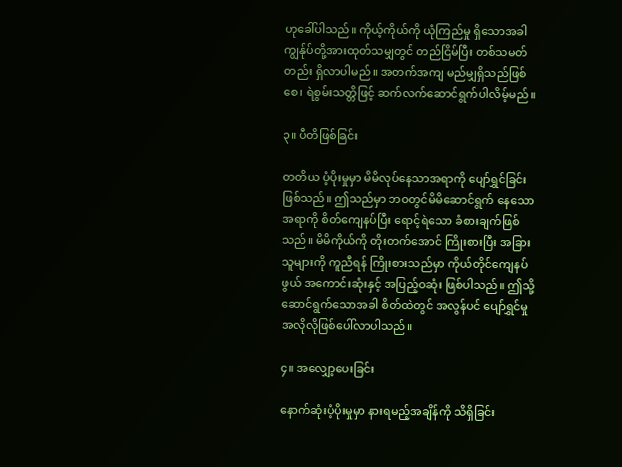ဟုခေါ်ပါသည်။ ကိုယ့်ကိုယ်ကို ယုံကြည်မှု ရှိသောအခါ ကျွန်ုပ်တို့အားထုတ်သမျှတွင် တည်ငြိမ်ပြီး တစ်သမတ်တည်း ရှိလာပါမည်။ အတက်အကျ မည်မျှရှိသည်ဖြစ်စေ၊ ရဲစွမ်းသတ္တိဖြင့် ဆက်လက်ဆောင်ရွက်ပါလိမ့်မည်။

၃။ ပီတိဖြစ်ခြင်း

တတိယ ပံ့ပိုးမှုမှာ မိမိလုပ်နေသာအရာကို ပျော်ရွှင်ခြင်းဖြစ်သည်။ ဤသည်မှာ ဘဝတွင်မိမိဆောင်ရွက် နေသောအရာကို စိတ်ကျေနပ်ပြီး ရောင့်ရဲသော ခံစားချက်ဖြစ်သည်။ မိမိကိုယ်ကို တိုးတက်အောင် ကြိုးစားပြီး အခြားသူများကို ကူညီရန် ကြိုးစားသည်မှာ ကိုယ်တိုင်ကျေနပ်ဖွယ် အကောင်းဆုံးနှင့် အပြည့်ဝဆုံး ဖြစ်ပါသည်။ ဤသို့ ဆောင်ရွက်သောအခါ စိတ်ထဲတွင် အလွန်ပင် ပျော်ရွှင်မှု အလိုလိုဖြစ်ပေါ်လာပါသည်။

၄။ အလျှော့ပေးခြင်း

နောက်ဆုံးပံ့ပိုးမှုမှာ နားရမည့်အချိန်ကို သိရှိခြင်း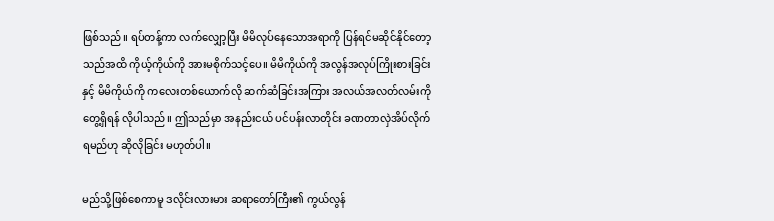ဖြစ်သည်။ ရပ်တန့်ကာ လက်လျှော့ပြီး မိမိလုပ်နေသောအရာကို ပြန်ရင်မဆိုင်နိုင်တော့သည်အထိ ကိုယ့်ကိုယ်ကို အားမစိုက်သင့်ပေ။ မိမိကိုယ်ကို အလွန်အလုပ်ကြိုးစားခြင်းနှင့် မိမိကိုယ်ကို ကလေးတစ်ယောက်လို ဆက်ဆံခြင်းအကြား အလယ်အလတ်လမ်းကို တွေ့ရှိရန် လိုပါသည်။ ဤသည်မှာ အနည်းငယ် ပင်ပန်းလာတိုင်း ခဏတာလှဲအိပ်လိုက်ရမည်ဟု ဆိုလိုခြင်း မဟုတ်ပါ။

မည်သို့ဖြစ်စေကာမူ ဒလိုင်းလားမား ဆရာတော်ကြီး၏ ကွယ်လွန်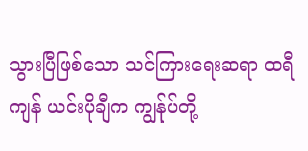သွားပြီဖြစ်သော သင်ကြားရေးဆရာ ထရီကျန် ယင်းပိုချီက ကျွန်ုပ်တို့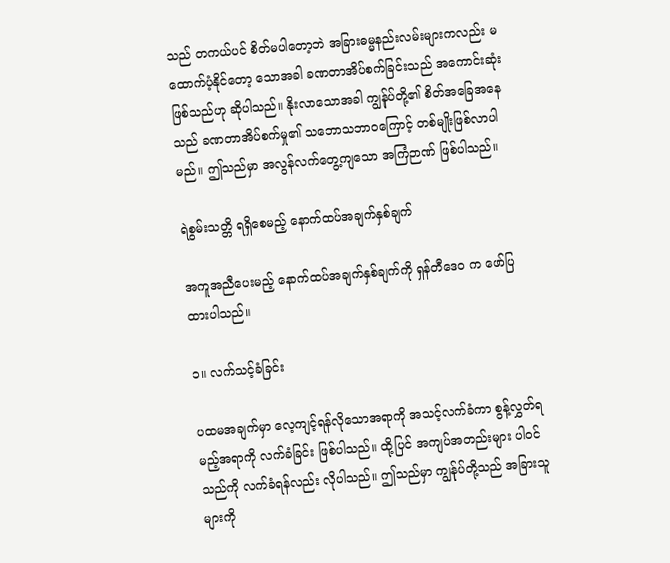သည် တကယ်ပင် စိတ်မပါတော့ဘဲ အခြားဓမ္မနည်းလမ်းများကလည်း မထောက်ပံ့နိုင်တော့ သောအခါ ခဏတာအိပ်စက်ခြင်းသည် အကောင်းဆုံးဖြစ်သည်ဟု ဆိုပါသည်။ နိုးလာသောအခါ ကျွန်ုပ်တို့၏ စိတ်အခြေအနေသည် ခဏတာအိပ်စက်မှု၏ သဘောသဘာဝကြောင့် တစ်မျိုးဖြစ်လာပါမည်။ ဤသည်မှာ အလွန်လက်တွေ့ကျသော အကြံဉာဏ် ဖြစ်ပါသည်။

ရဲစွမ်းသတ္တိ ရရှိစေမည့် နောက်ထပ်အချက်နှစ်ချက်

အကူအညီပေးမည့် နောက်ထပ်အချက်နှစ်ချက်ကို ရှန်တီဒေဝ က ဖော်ပြထားပါသည်။

၁။ လက်သင့်ခံခြင်း

ပထမအချက်မှာ လေ့ကျင့်ရန်လိုသောအရာကို အသင့်လက်ခံကာ စွန့်လွှတ်ရမည့်အရာကို လက်ခံခြင်း ဖြစ်ပါသည်။ ထို့ပြင် အကျပ်အတည်းများ ပါဝင်သည်ကို လက်ခံရန်လည်း လိုပါသည်။ ဤသည်မှာ ကျွန်ုပ်တို့သည် အခြားသူများကို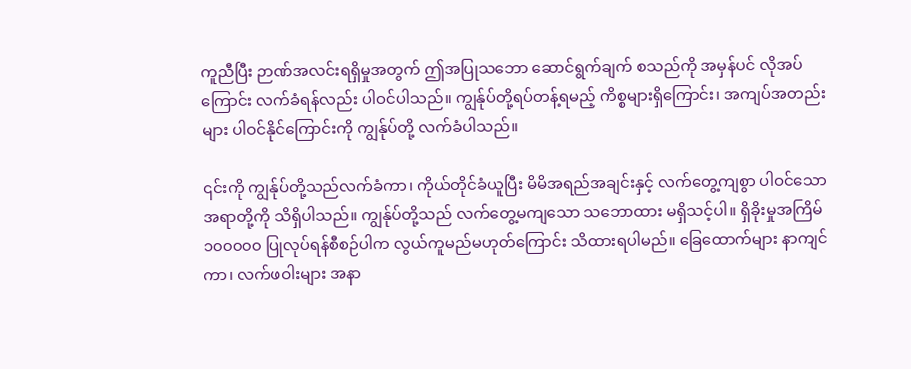ကူညီပြီး ဉာဏ်အလင်းရရှိမှုအတွက် ဤအပြုသဘော ဆောင်ရွက်ချက် စသည်ကို အမှန်ပင် လိုအပ်ကြောင်း လက်ခံရန်လည်း ပါဝင်ပါသည်။ ကျွန်ုပ်တို့ရပ်တန့်ရမည့် ကိစ္စများရှိကြောင်း၊ အကျပ်အတည်းများ ပါဝင်နိုင်ကြောင်းကို ကျွန်ုပ်တို့ လက်ခံပါသည်။

၎င်းကို ကျွန်ုပ်တို့သည်လက်ခံကာ၊ ကိုယ်တိုင်ခံယူပြီး မိမိအရည်အချင်းနှင့် လက်တွေ့ကျစွာ ပါဝင်သောအရာတို့ကို သိရှိပါသည်။ ကျွန်ုပ်တို့သည် လက်တွေ့မကျသော သဘောထား မရှိသင့်ပါ။ ရှိခိုးမှုအကြိမ် ၁၀၀၀၀၀ ပြုလုပ်ရန်စီစဉ်ပါက လွယ်ကူမည်မဟုတ်ကြောင်း သိထားရပါမည်။ ခြေထောက်များ နာကျင်ကာ၊ လက်ဖဝါးများ အနာ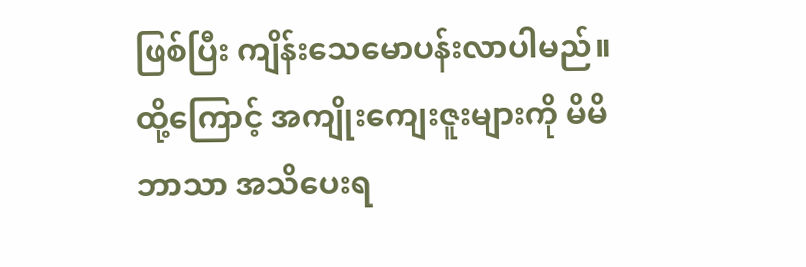ဖြစ်ပြီး ကျိန်းသေမောပန်းလာပါမည်။ ထို့ကြောင့် အကျိုးကျေးဇူးများကို မိမိဘာသာ အသိပေးရ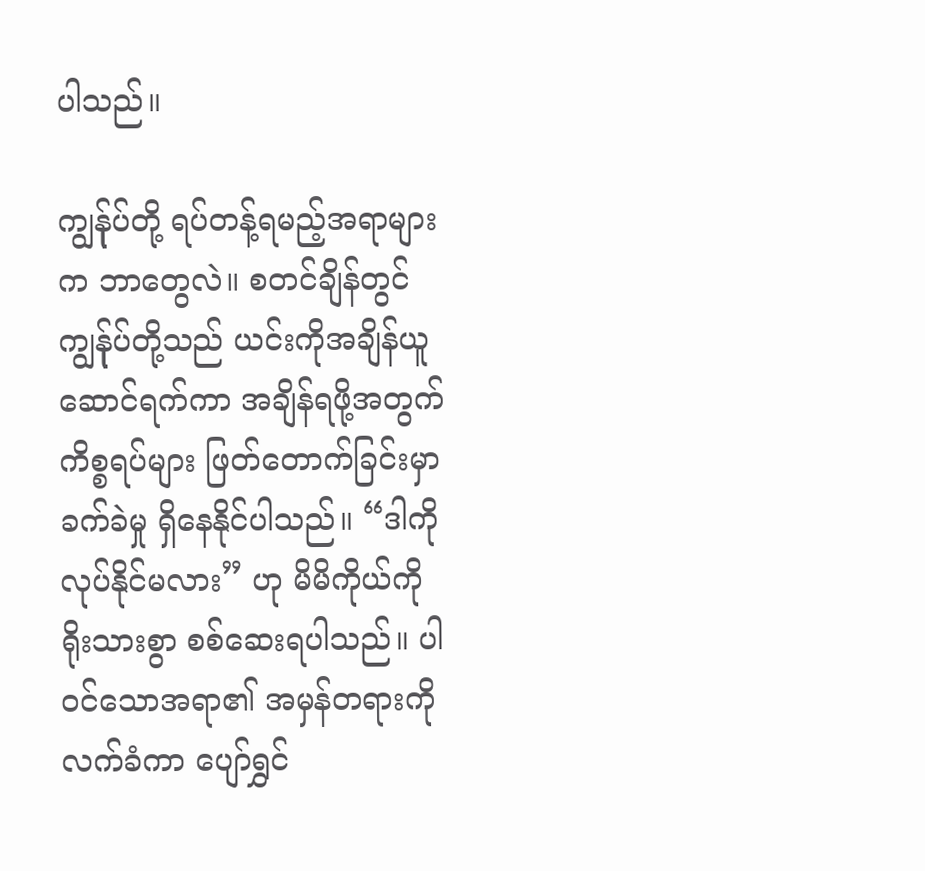ပါသည်။

ကျွန်ုပ်တို့ ရပ်တန့်ရမည့်အရာများက ဘာတွေလဲ။ စတင်ချိန်တွင် ကျွန်ုပ်တို့သည် ယင်းကိုအချိန်ယူ ဆောင်ရက်ကာ အချိန်ရဖို့အတွက် ကိစ္စရပ်များ ဖြတ်တောက်ခြင်းမှာ ခက်ခဲမှု ရှိနေနိုင်ပါသည်။ “ဒါကိုလုပ်နိုင်မလား” ဟု မိမိကိုယ်ကို ရိုးသားစွာ စစ်ဆေးရပါသည်။ ပါဝင်သောအရာ၏ အမှန်တရားကို လက်ခံကာ ပျော်ရွှင်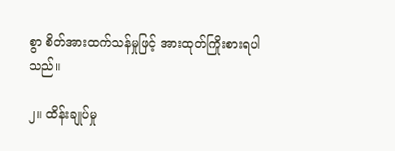စွာ စိတ်အားထက်သန်မှုဖြင့် အားထုတ်ကြိုးစားရပါသည်။

၂။ ထိန်းချုပ်မှု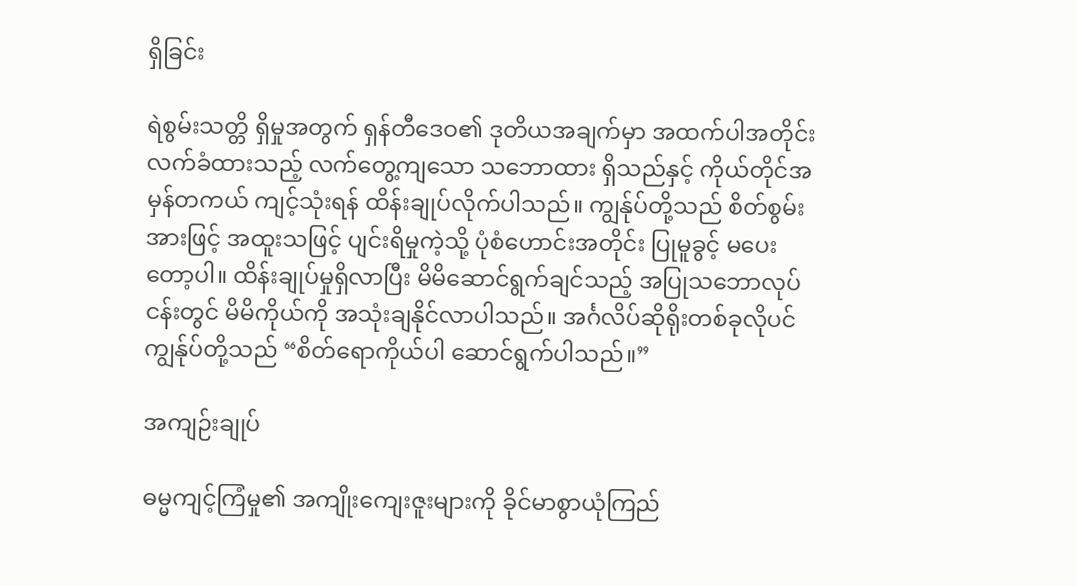ရှိခြင်း

ရဲစွမ်းသတ္တိ ရှိမှုအတွက် ရှန်တီဒေဝ၏ ဒုတိယအချက်မှာ အထက်ပါအတိုင်း လက်ခံထားသည့် လက်တွေ့ကျသော သဘောထား ရှိသည်နှင့် ကိုယ်တိုင်အမှန်တကယ် ကျင့်သုံးရန် ထိန်းချုပ်လိုက်ပါသည်။ ကျွန်ုပ်တို့သည် စိတ်စွမ်းအားဖြင့် အထူးသဖြင့် ပျင်းရိမှုကဲ့သို့ ပုံစံဟောင်းအတိုင်း ပြုမူခွင့် မပေးတော့ပါ။ ထိန်းချုပ်မှုရှိလာပြီး မိမိဆောင်ရွက်ချင်သည့် အပြုသဘောလုပ်ငန်းတွင် မိမိကိုယ်ကို အသုံးချနိုင်လာပါသည်။ အင်္ဂလိပ်ဆိုရိုးတစ်ခုလိုပင် ကျွန်ုပ်တို့သည် “စိတ်ရောကိုယ်ပါ ဆောင်ရွက်ပါသည်။”

အကျဉ်းချုပ်

ဓမ္မကျင့်ကြံမှု၏ အကျိုးကျေးဇူးများကို ခိုင်မာစွာယုံကြည်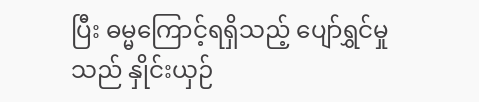ပြီး ဓမ္မကြောင့်ရရှိသည့် ပျော်ရွှင်မှုသည် နှိုင်းယှဉ်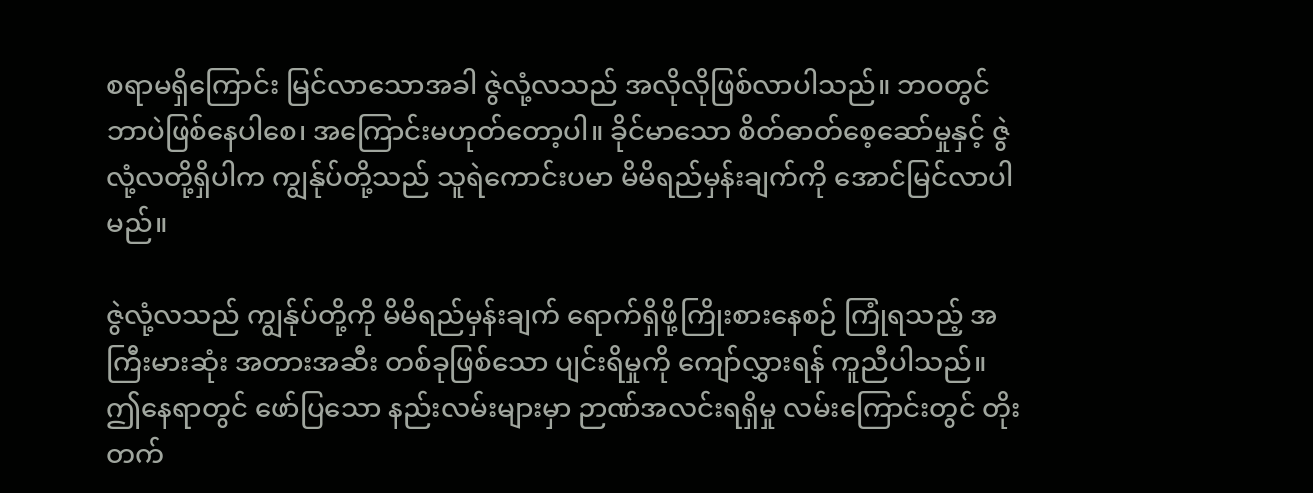စရာမရှိကြောင်း မြင်လာသောအခါ ဇွဲလုံ့လသည် အလိုလိုဖြစ်လာပါသည်။ ဘဝတွင် ဘာပဲဖြစ်နေပါစေ၊ အကြောင်းမဟုတ်တော့ပါ။ ခိုင်မာသော စိတ်ဓာတ်စေ့ဆော်မှုနှင့် ဇွဲလုံ့လတို့ရှိပါက ကျွန်ုပ်တို့သည် သူရဲကောင်းပမာ မိမိရည်မှန်းချက်ကို အောင်မြင်လာပါမည်။

ဇွဲလုံ့လသည် ကျွန်ုပ်တို့ကို မိမိရည်မှန်းချက် ရောက်ရှိဖို့ကြိုးစားနေစဉ် ကြုံရသည့် အကြီးမားဆုံး အတားအဆီး တစ်ခုဖြစ်သော ပျင်းရိမှုကို ကျော်လွှားရန် ကူညီပါသည်။ ဤနေရာတွင် ဖော်ပြသော နည်းလမ်းများမှာ ဉာဏ်အလင်းရရှိမှု လမ်းကြောင်းတွင် တိုးတက်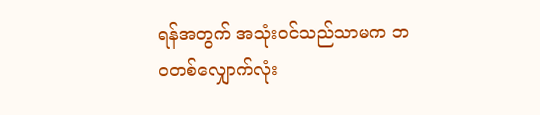ရန်အတွက် အသုံးဝင်သည်သာမက ဘဝတစ်လျှောက်လုံး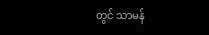တွင် သာမန်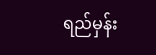ရည်မှန်း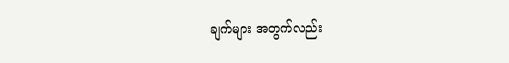ချက်များ အတွက်လည်း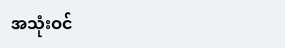အသုံးဝင်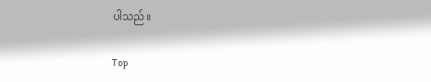ပါသည်။

Top